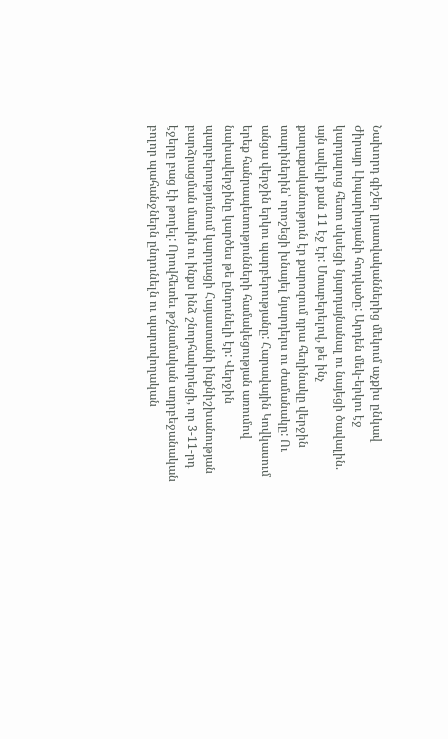Նախորդ գիշեր լրատվականներից մեկում աչքիս ընկավ Ժիրայր Լիպարիտյանի հոդվածը: Արդեն մեկ-երկու էջ կարդալուց հետո սկսեցի նյարդայնանալ ու նայեցի ծավալին. այն ավելի քան 11 էջ էր: Մտաբերելով, թե ինչ քաղաքականություն էր քարոզում դրա հեղինակը վերջին տարիներին՝ որոշեցի խնայել նյարդերս ու ժամանակը: Ու անցա վերջին երկու պարբերությանը: Հարավային Կովկասում երեք հանրապետությունների համակեցության առումով նախավերջինը կարծես թե ընդունելի էր: Վերջին պարբերությունում կարդացի Հայաստանի ինքնիշխանության բարձրացման մասին ու ինքս ինձ շնորհավորեցի, որ 3-11-րդ էջերը բաց էի թողել: Որովհետեւ թշնամական ադրբեջանական բոլոր պահանջներն ընդունելն ու պարտվողական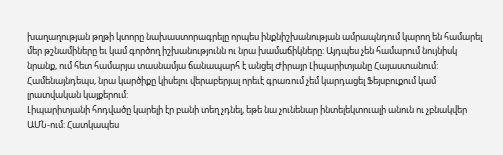խաղաղության թղթի կտորը նախաստորագրելը որպես ինքնիշխանության ամրապնդում կարող են համարել մեր թշնամիները եւ կամ գործող իշխանությունն ու նրա խամաճիկները: Այդպես չեն համարում նույնիսկ նրանք, ում հետ համարյա տասնամյա ճանապարհ է անցել Ժիրայր Լիպարիտյանը Հայաստանում: Համենայնդեպս, նրա կարծիքը կիսելու վերաբերյալ որեւէ գրառում չեմ կարդացել Ֆեյսբուքում կամ լրատվական կայքերում:
Լիպարիտյանի հոդվածը կարելի էր բանի տեղ չդնել, եթե նա չունենար ինտելեկտուալի անուն ու չբնակվեր ԱՄՆ-ում: Հատկապես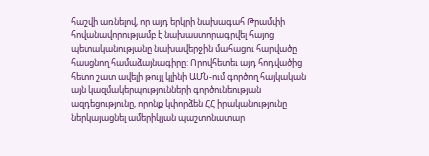հաշվի առնելով, որ այդ երկրի նախագահ Թրամփի հովանավորությամբ է նախաստորագրվել հայոց պետականությանը նախավերջին մահացու հարվածը հասցնող համաձայնագիրը: Որովհետեւ այդ հոդվածից հետո շատ ավելի թույլ կլինի ԱՄՆ-ում գործող հայկական այն կազմակերպությունների գործունեության ազդեցությունը, որոնք կփորձեն ՀՀ իրականությունը ներկայացնել ամերիկյան պաշտոնատար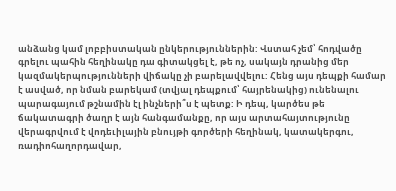անձանց կամ լոբբիստական ընկերություններին: Վստահ չեմ՝ հոդվածը գրելու պահին հեղինակը դա գիտակցել է, թե ոչ, սակայն դրանից մեր կազմակերպությունների վիճակը չի բարելավվելու: Հենց այս դեպքի համար է ասված, որ նման բարեկամ (տվյալ դեպքում՝ հայրենակից) ունենալու պարագայում թշնամին էլ ինչների՞ս է պետք: Ի դեպ, կարծես թե ճակատագրի ծաղր է այն հանգամանքը, որ այս արտահայտությունը վերագրվում է վոդեւիլային բնույթի գործերի հեղինակ, կատակերգու, ռադիոհաղորդավար,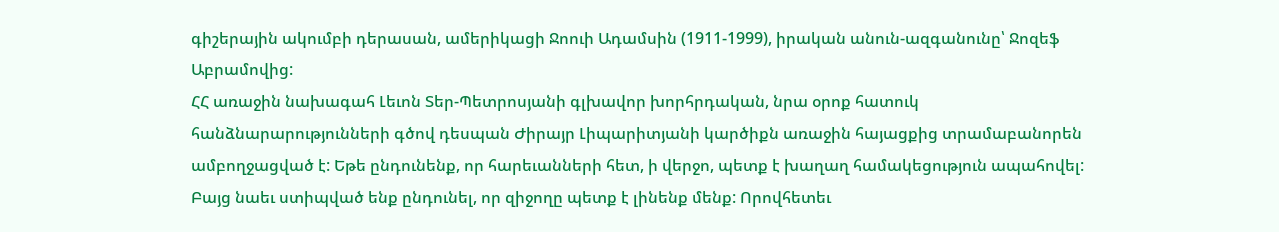գիշերային ակումբի դերասան, ամերիկացի Ջոուի Ադամսին (1911-1999), իրական անուն-ազգանունը՝ Ջոզեֆ Աբրամովից:
ՀՀ առաջին նախագահ Լեւոն Տեր-Պետրոսյանի գլխավոր խորհրդական, նրա օրոք հատուկ հանձնարարությունների գծով դեսպան Ժիրայր Լիպարիտյանի կարծիքն առաջին հայացքից տրամաբանորեն ամբողջացված է: Եթե ընդունենք, որ հարեւանների հետ, ի վերջո, պետք է խաղաղ համակեցություն ապահովել: Բայց նաեւ ստիպված ենք ընդունել, որ զիջողը պետք է լինենք մենք: Որովհետեւ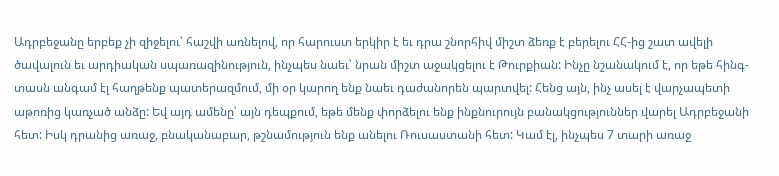Ադրբեջանը երբեք չի զիջելու՝ հաշվի առնելով, որ հարուստ երկիր է եւ դրա շնորհիվ միշտ ձեռք է բերելու ՀՀ-ից շատ ավելի ծավալուն եւ արդիական սպառազինություն, ինչպես նաեւ՝ նրան միշտ աջակցելու է Թուրքիան: Ինչը նշանակում է, որ եթե հինգ-տասն անգամ էլ հաղթենք պատերազմում, մի օր կարող ենք նաեւ դաժանորեն պարտվել: Հենց այն, ինչ ասել է վարչապետի աթոռից կառչած անձը: Եվ այդ ամենը՝ այն դեպքում, եթե մենք փորձելու ենք ինքնուրույն բանակցություններ վարել Ադրբեջանի հետ: Իսկ դրանից առաջ, բնականաբար, թշնամություն ենք անելու Ռուսաստանի հետ: Կամ էլ, ինչպես 7 տարի առաջ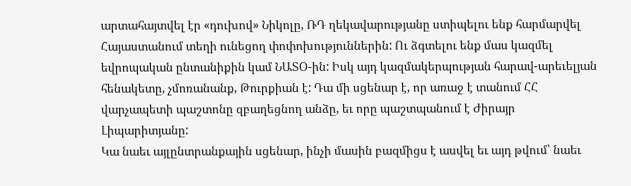արտահայտվել էր «դուխով» Նիկոլը, ՌԴ ղեկավարությանը ստիպելու ենք հարմարվել Հայաստանում տեղի ունեցող փոփոխություններին: Ու ձգտելու ենք մաս կազմել եվրոպական ընտանիքին կամ ՆԱՏՕ-ին: Իսկ այդ կազմակերպության հարավ-արեւելյան հենակետը, չմոռանանք, Թուրքիան է: Դա մի սցենար է, որ առաջ է տանում ՀՀ վարչապետի պաշտոնը զբաղեցնող անձը, եւ որը պաշտպանում է Ժիրայր Լիպարիտյանը:
Կա նաեւ այլընտրանքային սցենար, ինչի մասին բազմիցս է ասվել եւ այդ թվում՝ նաեւ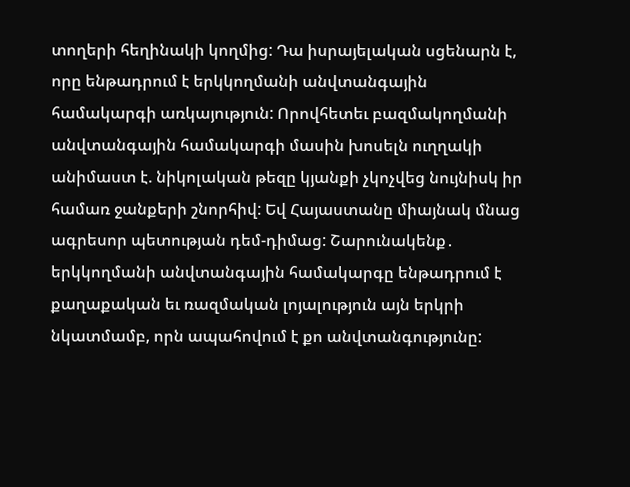տողերի հեղինակի կողմից: Դա իսրայելական սցենարն է, որը ենթադրում է երկկողմանի անվտանգային համակարգի առկայություն: Որովհետեւ բազմակողմանի անվտանգային համակարգի մասին խոսելն ուղղակի անիմաստ է. նիկոլական թեզը կյանքի չկոչվեց նույնիսկ իր համառ ջանքերի շնորհիվ: Եվ Հայաստանը միայնակ մնաց ագրեսոր պետության դեմ-դիմաց: Շարունակենք․ երկկողմանի անվտանգային համակարգը ենթադրում է քաղաքական եւ ռազմական լոյալություն այն երկրի նկատմամբ, որն ապահովում է քո անվտանգությունը: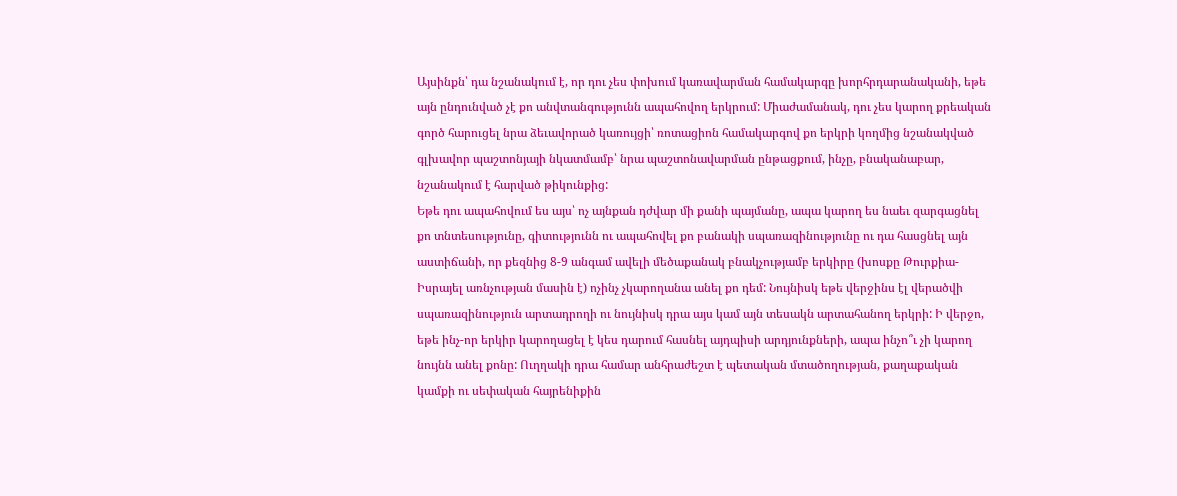Այսինքն՝ դա նշանակում է, որ դու չես փոխում կառավարման համակարգը խորհրդարանականի, եթե այն ընդունված չէ քո անվտանգությունն ապահովող երկրում: Միաժամանակ, դու չես կարող քրեական գործ հարուցել նրա ձեւավորած կառույցի՝ ռոտացիոն համակարգով քո երկրի կողմից նշանակված գլխավոր պաշտոնյայի նկատմամբ՝ նրա պաշտոնավարման ընթացքում, ինչը, բնականաբար, նշանակում է հարված թիկունքից:
Եթե դու ապահովում ես այս՝ ոչ այնքան դժվար մի քանի պայմանը, ապա կարող ես նաեւ զարգացնել քո տնտեսությունը, գիտությունն ու ապահովել քո բանակի սպառազինությունը ու դա հասցնել այն աստիճանի, որ քեզնից 8-9 անգամ ավելի մեծաքանակ բնակչությամբ երկիրը (խոսքը Թուրքիա-Իսրայել առնչության մասին է) ոչինչ չկարողանա անել քո դեմ: Նույնիսկ եթե վերջինս էլ վերածվի սպառազինություն արտադրողի ու նույնիսկ դրա այս կամ այն տեսակն արտահանող երկրի: Ի վերջո, եթե ինչ-որ երկիր կարողացել է կես դարում հասնել այդպիսի արդյունքների, ապա ինչո՞ւ չի կարող նույնն անել քոնը: Ուղղակի դրա համար անհրաժեշտ է պետական մտածողության, քաղաքական կամքի ու սեփական հայրենիքին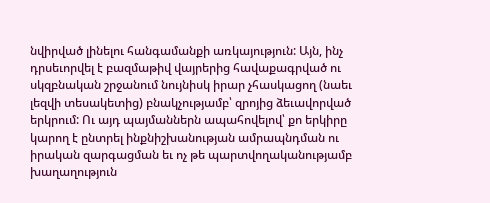նվիրված լինելու հանգամանքի առկայություն: Այն, ինչ դրսեւորվել է բազմաթիվ վայրերից հավաքագրված ու սկզբնական շրջանում նույնիսկ իրար չհասկացող (նաեւ լեզվի տեսակետից) բնակչությամբ՝ զրոյից ձեւավորված երկրում: Ու այդ պայմաններն ապահովելով՝ քո երկիրը կարող է ընտրել ինքնիշխանության ամրապնդման ու իրական զարգացման եւ ոչ թե պարտվողականությամբ խաղաղություն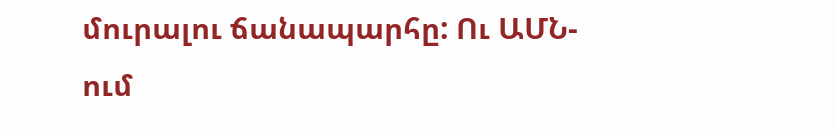մուրալու ճանապարհը: Ու ԱՄՆ-ում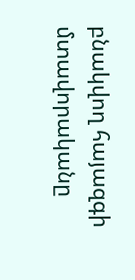բնակվող հայազգի մտավորականը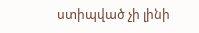ստիպված չի լինի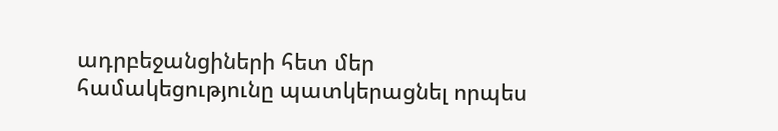ադրբեջանցիների հետ մեր համակեցությունը պատկերացնել որպես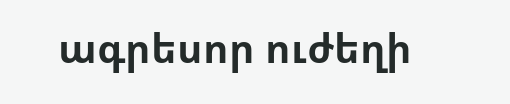ագրեսոր ուժեղի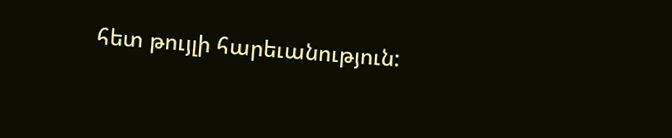հետ թույլի հարեւանություն: